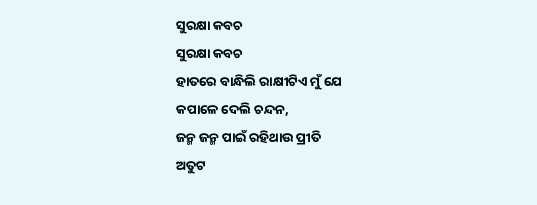ସୁରକ୍ଷା କବଚ
ସୁରକ୍ଷା କବଚ
ହାତରେ ବାନ୍ଧିଲି ରାକ୍ଷୀଟିଏ ମୁଁ ଯେ
କପାଳେ ଦେଲି ଚନ୍ଦନ,
ଜନ୍ମ ଜନ୍ମ ପାଇଁ ରହିଥାଉ ପ୍ରୀତି
ଅତୁଟ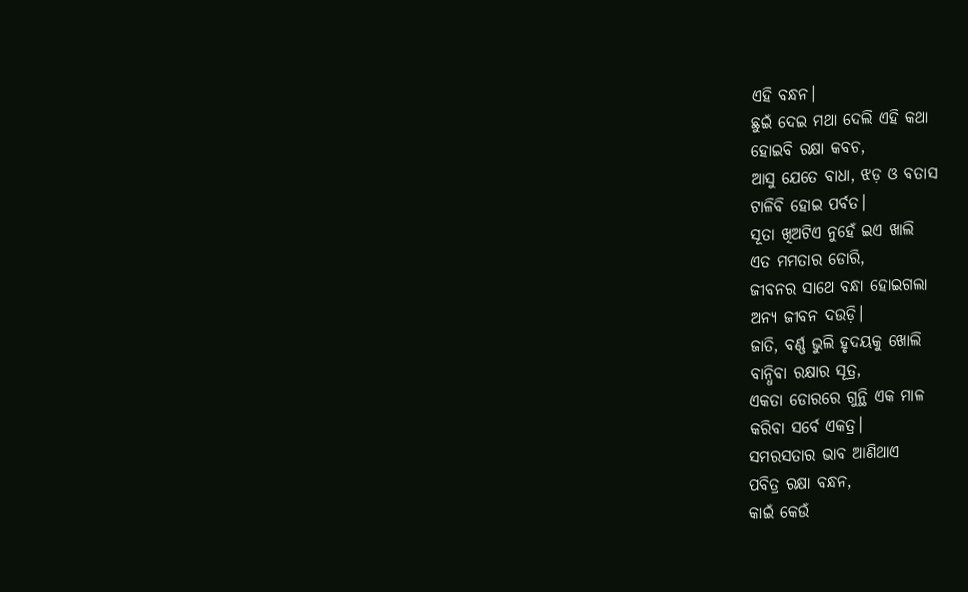ଏହି ବନ୍ଧନ।
ଛୁଇଁ ଦେଇ ମଥା ଦେଲି ଏହି କଥା
ହୋଇବି ରକ୍ଷା କବଚ,
ଆସୁ ଯେତେ ବାଧା, ଝଡ଼ ଓ ବତାସ
ଟାଳିବି ହୋଇ ପର୍ବତ।
ସୂତା ଖିଅଟିଏ ନୁହେଁ ଇଏ ଖାଲି
ଏତ ମମତାର ଡୋରି,
ଜୀବନର ସାଥେ ବନ୍ଧା ହୋଇଗଲା
ଅନ୍ୟ ଜୀବନ ଦଉଡ଼ି।
ଜାତି, ବର୍ଣ୍ଣ ଭୁଲି ହୃଦୟକୁ ଖୋଲି
ବାନ୍ଧିବା ରକ୍ଷାର ସୂତ୍ର,
ଏକତା ଡୋରରେ ଗୁନ୍ଥି ଏକ ମାଳ
କରିବା ସର୍ବେ ଏକତ୍ର।
ସମରସତାର ଭାବ ଆଣିଥାଏ
ପବିତ୍ର ରକ୍ଷା ବନ୍ଧନ,
କାଇଁ କେଉଁ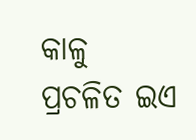କାଳୁ ପ୍ରଚଳିତ ଇଏ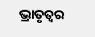ଭ୍ରାତୃତ୍ଵର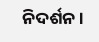ନିଦର୍ଶନ।